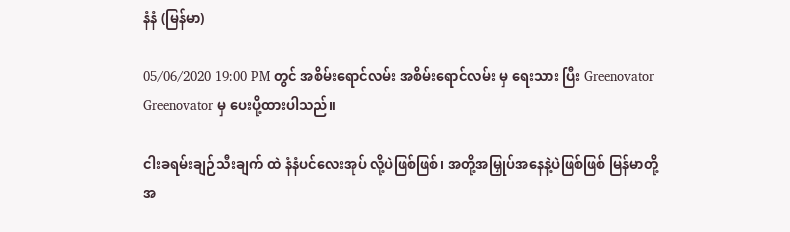နံနံ (မြန်မာ)

05/06/2020 19:00 PM တွင် အစိမ်းရောင်လမ်း အစိမ်းရောင်လမ်း မှ ရေးသား ပြီး Greenovator Greenovator မှ ပေးပို့ထားပါသည်။

ငါးခရမ်းချဉ်သီးချက် ထဲ နံနံပင်လေးအုပ် လို့ပဲဖြစ်ဖြစ်၊ အတို့အမြှုပ်အနေနဲ့ပဲဖြစ်ဖြစ် မြန်မာတို့အ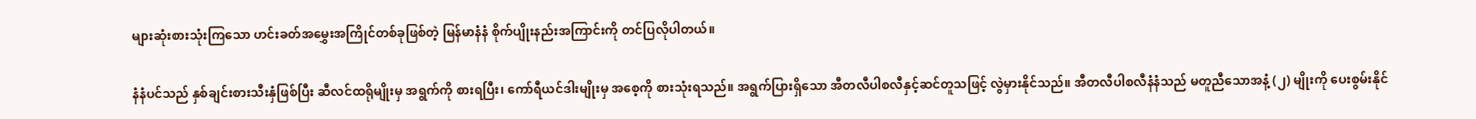များဆုံးစားသုံးကြသော ဟင်းခတ်အမွှေးအကြိုင်တစ်ခုဖြစ်တဲ့ မြန်မာနံနံ စိုက်ပျိုးနည်းအကြာင်းကို တင်ပြလိုပါတယ်။

နံနံပင်သည် နှစ်ချင်းစားသီးနှံဖြစ်ပြီး ဆီလင်ထရိုမျိုးမှ အရွက်ကို စားရပြီး၊ ကော်ရီယင်ဒါးမျိုးမှ အစေ့ကို စားသုံးရသည်။ အရွက်ပြားရှိသော အီတလီပါစလီနှင့်ဆင်တူသဖြင့် လွဲမှားနိုင်သည်။ အီတလီပါစလီနံနံသည် မတူညီသောအနံ့ (၂) မျိုးကို ပေးစွမ်းနိုင်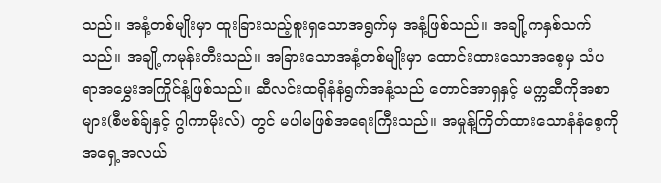သည်။ အနံ့တစ်မျိုးမှာ ထူးခြားသည့်စူးရှသောအရွက်မှ အနံ့ဖြစ်သည်။ အချို့ကနှစ်သက်သည်။ အချို့ကမုန်းတီးသည်။ အခြားသောအနံ့တစ်မျိုးမှာ ထောင်းထားသောအစေ့မှ သံပရာအမွှေးအကြိုင်နံ့ဖြစ်သည်။ ဆီလင်းထရိုနံနံရွက်အနံ့သည် တောင်အာရှနှင့် မက္ကဆီကိုအစာများ(စီဗစ်ခ်ျနှင့် ဂွါကာမိုးလ်) တွင် မပါမဖြစ်အရေးကြီးသည်။ အမှုန့်ကြိတ်ထားသောနံနံစေ့ကို အရှေ့အလယ်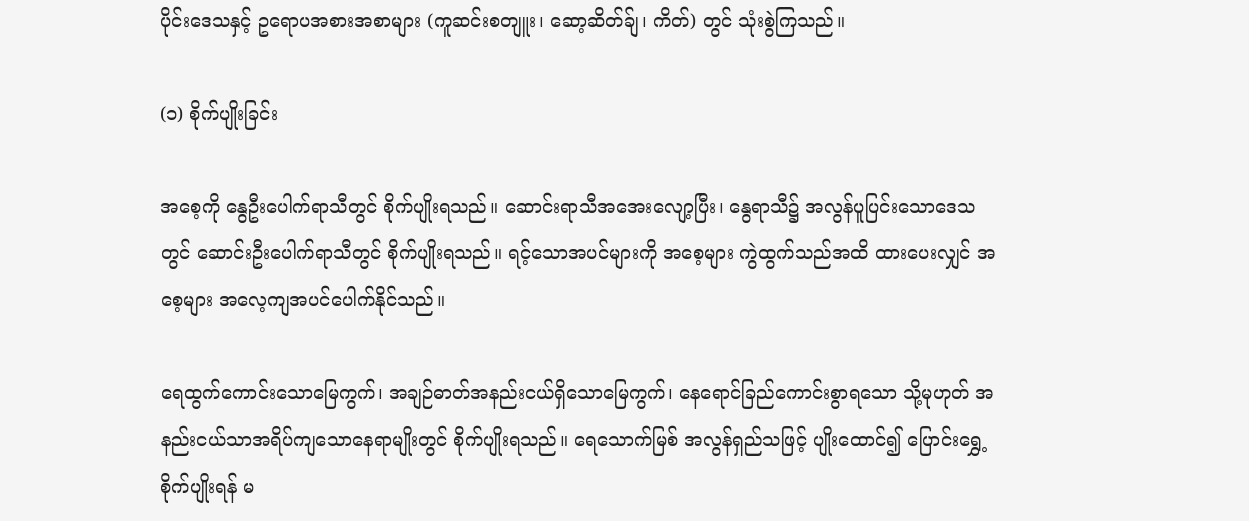ပိုင်းဒေသနှင့် ဥရောပအစားအစာများ (ကူဆင်းစတျူး၊ ဆော့ဆိတ်ခ်ျ၊ ကိတ်) တွင် သုံးစွဲကြသည်။

(၁) စိုက်ပျိုးခြင်း

အစေ့ကို နွေဦးပေါက်ရာသီတွင် စိုက်ပျိုးရသည်။ ဆောင်းရာသီအအေးလျော့ပြီး၊ နွေရာသီ၌ အလွန်ပူပြင်းသောဒေသတွင် ဆောင်းဦးပေါက်ရာသီတွင် စိုက်ပျိုးရသည်။ ရင့်သောအပင်များကို အစေ့များ ကွဲထွက်သည်အထိ ထားပေးလျှင် အစေ့များ အလေ့ကျအပင်ပေါက်နိုင်သည်။

ရေထွက်ကောင်းသောမြေကွက်၊ အချဉ်ဓာတ်အနည်းငယ်ရှိသောမြေကွက်၊ နေရောင်ခြည်ကောင်းစွာရသော သို့မုဟုတ် အနည်းငယ်သာအရိပ်ကျသောနေရာမျိုးတွင် စိုက်ပျိုးရသည်။ ရေသောက်မြစ် အလွန်ရှည်သဖြင့် ပျိုးထောင်၍ ပြောင်းရွှေ့စိုက်ပျိုးရန် မ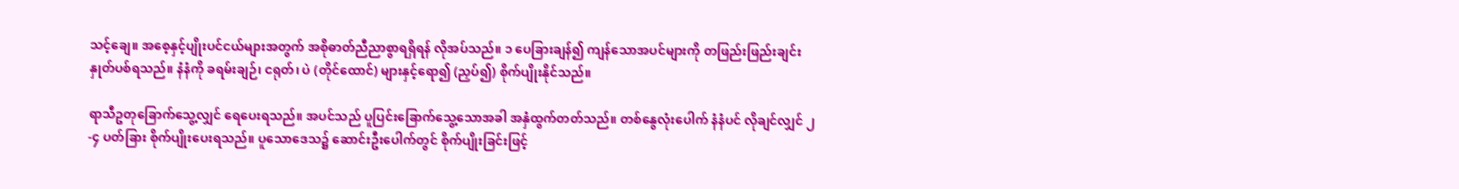သင့်ချေ။ အစေ့နှင့်ပျိုးပင်ငယ်များအတွက် အစိုဓာတ်ညီညာစွာရရှိရန် လိုအပ်သည်။ ၁ ပေခြားချန်၍ ကျန်သောအပင်များကို တဖြည်းဖြည်းချင်းနှုတ်ပစ်ရသည်။ နံနံကို ခရမ်းချဉ်၊ ငရုတ်၊ ပဲ (တိုင်ထောင်) များနှင့်ရော၍ (ညှပ်၍) စိုက်ပျိုးနိုင်သည်။

ရာသီဥတုခြောက်သွေ့လျှင် ရေပေးရသည်။ အပင်သည် ပူပြင်းခြောက်သွေ့သောအခါ အနှံထွက်တတ်သည်။ တစ်နွေလုံးပေါက် နံနံပင် လိုချင်လျှင် ၂-၄ ပတ်ခြား စိုက်ပျိုးပေးရသည်။ ပူသောဒေသ၌ ဆောင်းဦးပေါက်တွင် စိုက်ပျိုးခြင်းဖြင့်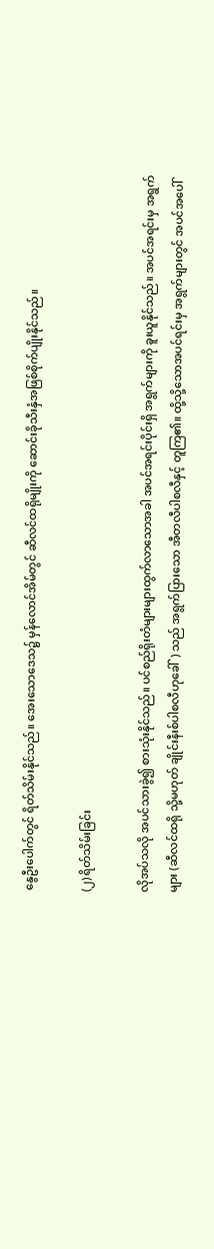နွေဦးပေါက်တွင် ရိတ်သိမ်းနိုင်သည်။ အေးသောဒေသ၌ မှန်လောင်အိမ်တွင် ဆီလင်ထရိုမျိုးကို ဆောင်းခိုသီးနှံအဖြစ်စိုက်ပျိုးနိုင်သည်။

(၂) ရိတ်သိမ်းခြင်း

လိုအပ်သလို အပင်သားခွဲ၍ စားသုံးနိုင်သည်။ ပင်စည်ရိုးတံများများထွက်လာသောအခါ အပင်အရင်းပိုင်းရှိ အရွက်များကို ခူးယူနိုင်သည်။ အပင်အရင်းမှ အရွက်များ (ဆီလင်ထရို သို့မဟုတ် ချိုင်းနီးစ်ပါစလီဟုခေါ်) သည် အရွက်ပြားသော အီတလီပါစလီနှင့် တူကြ၏။ ထို့သို့သောအပင်ရင်းမှ အရွက်များတွင် အပင်အပေါ်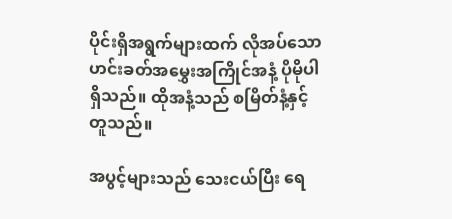ပိုင်းရှိအရွက်များထက် လိုအပ်သော ဟင်းခတ်အမွှေးအကြိုင်အနံ့ ပိုမိုပါရှိသည်။ ထိုအနံ့သည် စမြိတ်နံ့နှင့်တူသည်။

အပွင့်များသည် သေးငယ်ပြီး ရေ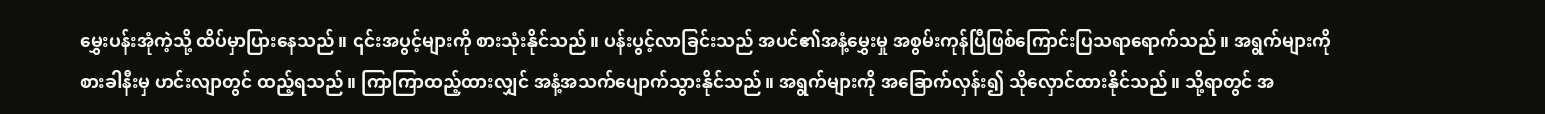မွှေးပန်းအုံကဲ့သို့ ထိပ်မှာပြားနေသည်။ ၎င်းအပွင့်များကို စားသုံးနိုင်သည်။ ပန်းပွင့်လာခြင်းသည် အပင်၏အနံ့မွှေးမှု အစွမ်းကုန်ပြီဖြစ်ကြောင်းပြသရာရောက်သည်။ အရွက်များကို စားခါနီးမှ ဟင်းလျာတွင် ထည့်ရသည်။ ကြာကြာထည့်ထားလျှင် အနံ့အသက်ပျောက်သွားနိုင်သည်။ အရွက်များကို အခြောက်လှန်း၍ သိုလှောင်ထားနိုင်သည်။ သို့ရာတွင် အ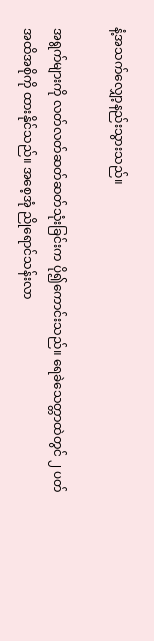နံ့အသက်လျှော့နည်းသွားသည်။

အရွက်များကို လတ်လတ်ဆတ်ဆတ်သုံးခြင်းက ပို၍ကောင်းသည်။ ရေခဲသေတ္တာထဲတွင် ၂ ပတ်အထိအစိုကို ထားနိုင်သည်။ အစေ့အုံ ညိုရောင်သန်းလာ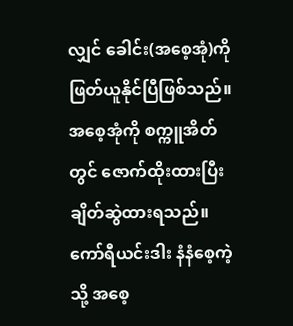လျှင် ခေါင်း(အစေ့အုံ)ကို ဖြတ်ယူနိုင်ပြီဖြစ်သည်။ အစေ့အုံကို စက္ကူအိတ်တွင် ဇောက်ထိုးထားပြီး ချိတ်ဆွဲထားရသည်။ ကော်ရီယင်းဒါး နံနံစေ့ကဲ့သို့ အစေ့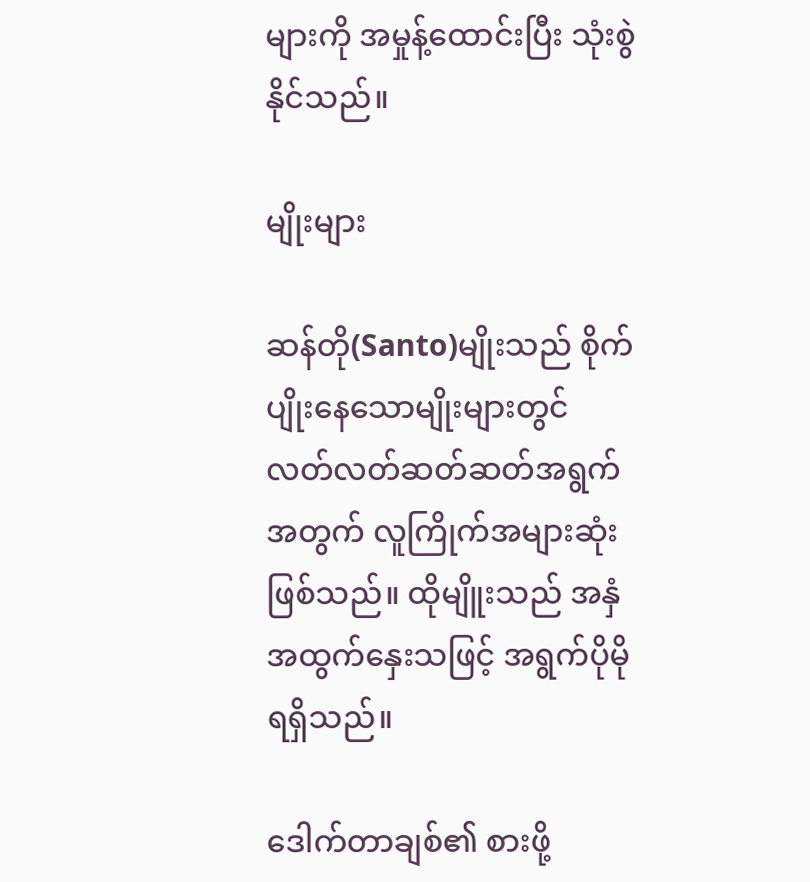များကို အမှုန့်ထောင်းပြီး သုံးစွဲနိုင်သည်။

မျိုးများ

ဆန်တို(Santo)မျိုးသည် စိုက်ပျိုးနေသောမျိုးများတွင် လတ်လတ်ဆတ်ဆတ်အရွက်အတွက် လူကြိုက်အများဆုံးဖြစ်သည်။ ထိုမျိူးသည် အနှံအထွက်နှေးသဖြင့် အရွက်ပိုမိုရရှိသည်။

ဒေါက်တာချစ်၏ စားဖို့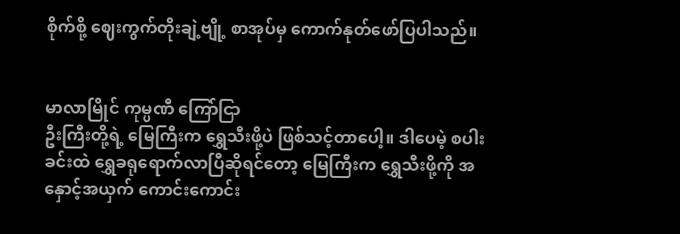စိုက်စို့ ဈေးကွက်တိုးချဲ့ဗျို့ စာအုပ်မှ ကောက်နုတ်ဖော်ပြပါသည်။


မာလာမြိုင် ကုမ္ပဏီ ကြော်ငြာ
ဦးကြီးတို့ရဲ့ မြေကြီးက ရွှေသီးဖို့ပဲ ဖြစ်သင့်တာပေါ့။ ဒါပေမဲ့ စပါးခင်းထဲ ရွှေခရုရောက်လာပြီဆိုရင်တော့ မြေကြီးက ရွှေသီးဖို့ကို အနှောင့်အယှက် ကောင်းကောင်း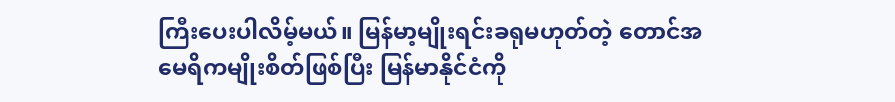ကြီးပေးပါလိမ့်မယ်။ မြန်မာ့မျိုးရင်းခရုမဟုတ်တဲ့ တောင်အမေရိကမျိုးစိတ်ဖြစ်ပြီး မြန်မာနိုင်ငံကို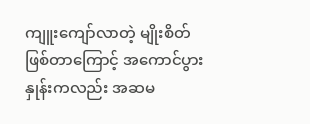ကျူးကျော်လာတဲ့ မျိုးစိတ်ဖြစ်တာကြောင့် အကောင်ပွားနှုန်းကလည်း အဆမ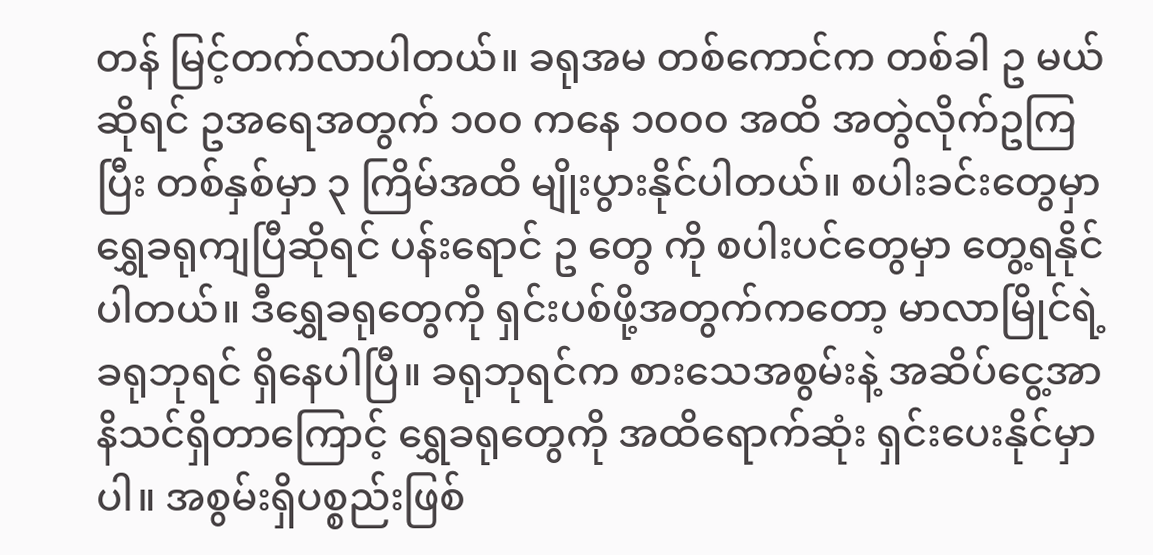တန် မြင့်တက်လာပါတယ်။ ခရုအမ တစ်ကောင်က တစ်ခါ ဥ မယ်ဆိုရင် ဥအရေအတွက် ၁၀၀ ကနေ ၁၀၀၀ အထိ အတွဲလိုက်ဥကြပြီး တစ်နှစ်မှာ ၃ ကြိမ်အထိ မျိုးပွားနိုင်ပါတယ်။ စပါးခင်းတွေမှာ ရွှေခရုကျပြီဆိုရင် ပန်းရောင် ဥ တွေ ကို စပါးပင်တွေမှာ တွေ့ရနိုင်ပါတယ်။ ဒီရွှေခရုတွေကို ရှင်းပစ်ဖို့အတွက်ကတော့ မာလာမြိုင်ရဲ့ ခရုဘုရင် ရှိနေပါပြီ။ ခရုဘုရင်က စားသေအစွမ်းနဲ့ အဆိပ်ငွေ့အာနိသင်ရှိတာကြောင့် ရွှေခရုတွေကို အထိရောက်ဆုံး ရှင်းပေးနိုင်မှာပါ။ အစွမ်းရှိပစ္စည်းဖြစ်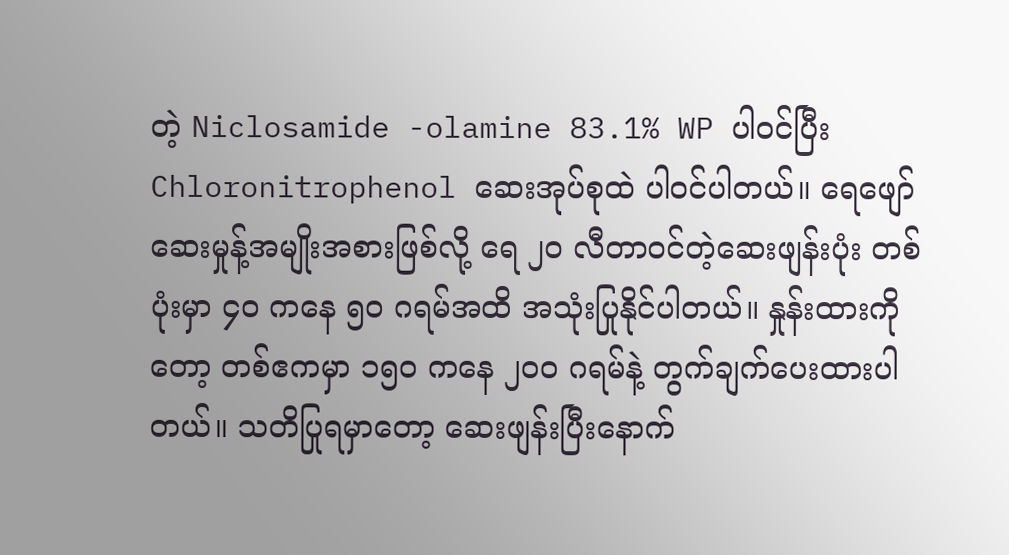တဲ့ Niclosamide -olamine 83.1% WP ပါဝင်ပြီး Chloronitrophenol ဆေးအုပ်စုထဲ ပါဝင်ပါတယ်။ ရေဖျော်ဆေးမှုန့်အမျိုးအစားဖြစ်လို့ ရေ ၂၀ လီတာဝင်တဲ့ဆေးဖျန်းပုံး တစ်ပုံးမှာ ၄၀ ကနေ ၅၀ ဂရမ်အထိ အသုံးပြုနိုင်ပါတယ်။ နှုန်းထားကိုတော့ တစ်ဧကမှာ ၁၅၀ ကနေ ၂၀၀ ဂရမ်နဲ့ တွက်ချက်ပေးထားပါတယ်။ သတိပြုရမှာတော့ ဆေးဖျန်းပြီးနောက်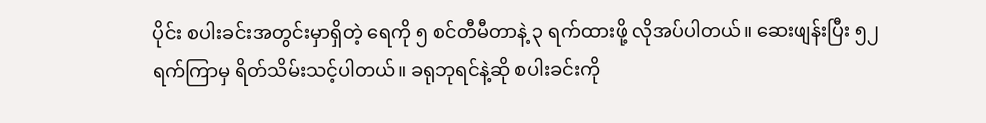ပိုင်း စပါးခင်းအတွင်းမှာရှိတဲ့ ရေကို ၅ စင်တီမီတာနဲ့ ၃ ရက်ထားဖို့ လိုအပ်ပါတယ်။ ဆေးဖျန်းပြီး ၅၂ ရက်ကြာမှ ရိတ်သိမ်းသင့်ပါတယ်။ ခရုဘုရင်နဲ့ဆို စပါးခင်းကို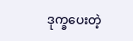ဒုက္ခပေးတဲ့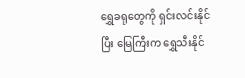ရွှေခရုတွေကို ရှင်းလင်းနိုင်ပြီး မြေကြီးက ရွှေသီးနိုင်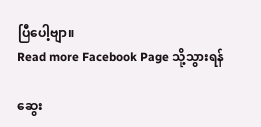ပြီပေါ့ဗျာ။
Read more Facebook Page သို့သွားရန်

ဆွေး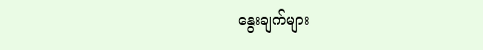နွေးချက်များ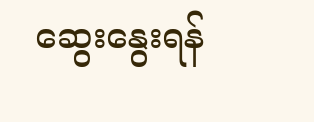ဆွေးနွေးရန်